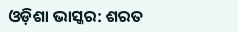ଓଡ଼ିଶା ଭାସ୍କର: ଶରତ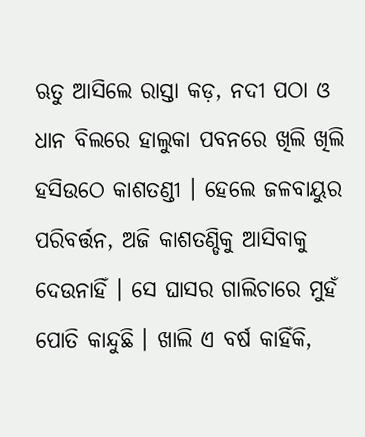ଋତୁ ଆସିଲେ ରାସ୍ତା କଡ଼, ନଦୀ ପଠା ଓ ଧାନ ବିଲରେ ହାଲୁକା ପବନରେ ଖିଲି ଖିଲି ହସିଉଠେ କାଶତଣ୍ଡୀ । ହେଲେ ଜଳବାୟୁର ପରିବର୍ତ୍ତନ, ଅଜି କାଶତଣ୍ଡିକୁ ଆସିବାକୁ ଦେଉନାହିଁ । ସେ ଘାସର ଗାଲିଚାରେ ମୁହଁ ପୋତି କାନ୍ଦୁଛି । ଖାଲି ଏ ବର୍ଷ କାହିଁକି,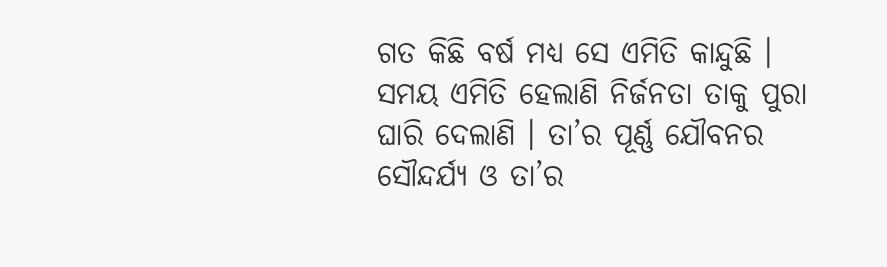ଗତ କିଛି ବର୍ଷ ମଧ୍ୟ ସେ ଏମିତି କାନ୍ଦୁଛି । ସମୟ ଏମିତି ହେଲାଣି ନିର୍ଜନତା ତାକୁ ପୁରା ଘାରି ଦେଲାଣି । ତା’ର ପୂର୍ଣ୍ଣ ଯୌବନର ସୌନ୍ଦର୍ଯ୍ୟ ଓ ତା’ର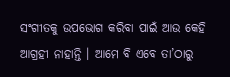ସଂଗୀତକୁ ଉପଭୋଗ କରିବା ପାଇଁ ଆଉ କେହି ଆଗ୍ରହୀ ନାହାନ୍ତି । ଆମେ ବି ଏବେ ତା’ଠାରୁ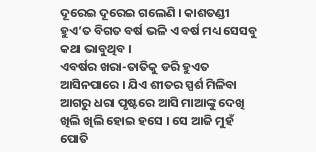ଦୂରେଇ ଦୂରେଇ ଗଲେଣି । କାଶତଣ୍ଡୀ ହୁଏ’ତ ବିଗତ ବର୍ଷ ଭଳି ଏ ବର୍ଷ ମଧ୍ୟ ସେସବୁ କଥା ଭାବୁଥିବ ।
ଏବର୍ଷର ଖରା-ତାତିକୁ ଡରି ହୁଏତ ଆସିନପାରେ । ଯିଏ ଶୀତର ସ୍ପର୍ଶ ମିଳିବା ଆଗରୁ ଧରା ପୃଷ୍ଟରେ ଆସି ମାଆଙ୍କୁ ଦେଖି ଖିଲି ଖିଲି ହୋଇ ହସେ । ସେ ଆଜି ମୁହଁ ପୋତି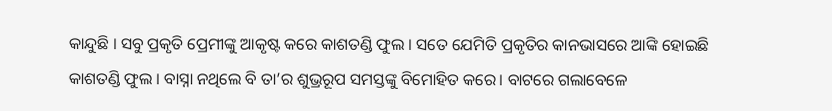କାନ୍ଦୁଛି । ସବୁ ପ୍ରକୃତି ପ୍ରେମୀଙ୍କୁ ଆକୃଷ୍ଟ କରେ କାଶତଣ୍ଡି ଫୁଲ । ସତେ ଯେମିତି ପ୍ରକୃତିର କାନଭାସରେ ଆଙ୍କି ହୋଇଛି କାଶତଣ୍ଡି ଫୁଲ । ବାସ୍ନା ନଥିଲେ ବି ତା’ର ଶୁଭ୍ରରୂପ ସମସ୍ତଙ୍କୁ ବିମୋହିତ କରେ। ବାଟରେ ଗଲାବେଳେ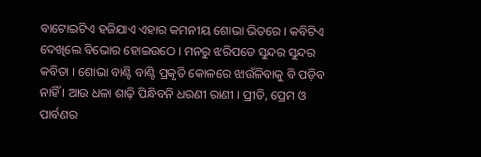ବାଟୋଇଟିଏ ହଜିଯାଏ ଏହାର କମନୀୟ ଶୋଭା ଭିତରେ । କବିଟିଏ ଦେଖିଲେ ବିଭୋର ହୋଇଉଠେ । ମନରୁ ଝରିପଡେ ସୁନ୍ଦର ସୁନ୍ଦର କବିତା । ଶୋଭା ବାଣ୍ଟି ବାଣ୍ଟି ପ୍ରକୃତି କୋଳରେ ଝାଉଁଳିବାକୁ ବି ପଡ଼ିବ ନାହିଁ । ଆଉ ଧଳା ଶାଢ଼ି ପିନ୍ଧିବନି ଧରଣୀ ରାଣୀ । ପ୍ରୀତି, ପ୍ରେମ ଓ ପାର୍ବଣର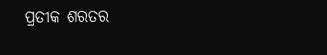ପ୍ରତୀକ ଶରତର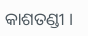କାଶତଣ୍ଡୀ ।